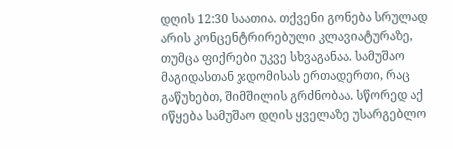დღის 12:30 საათია. თქვენი გონება სრულად არის კონცენტრირებული კლავიატურაზე, თუმცა ფიქრები უკვე სხვაგანაა. სამუშაო მაგიდასთან ჯდომისას ერთადერთი, რაც გაწუხებთ, შიმშილის გრძნობაა. სწორედ აქ იწყება სამუშაო დღის ყველაზე უსარგებლო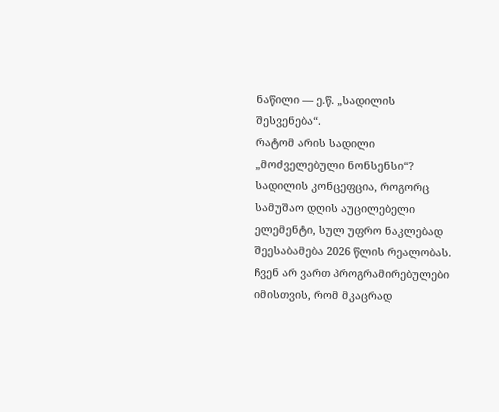ნაწილი — ე.წ. „სადილის შესვენება“.
რატომ არის სადილი „მოძველებული ნონსენსი“?
სადილის კონცეფცია, როგორც სამუშაო დღის აუცილებელი ელემენტი, სულ უფრო ნაკლებად შეესაბამება 2026 წლის რეალობას. ჩვენ არ ვართ პროგრამირებულები იმისთვის, რომ მკაცრად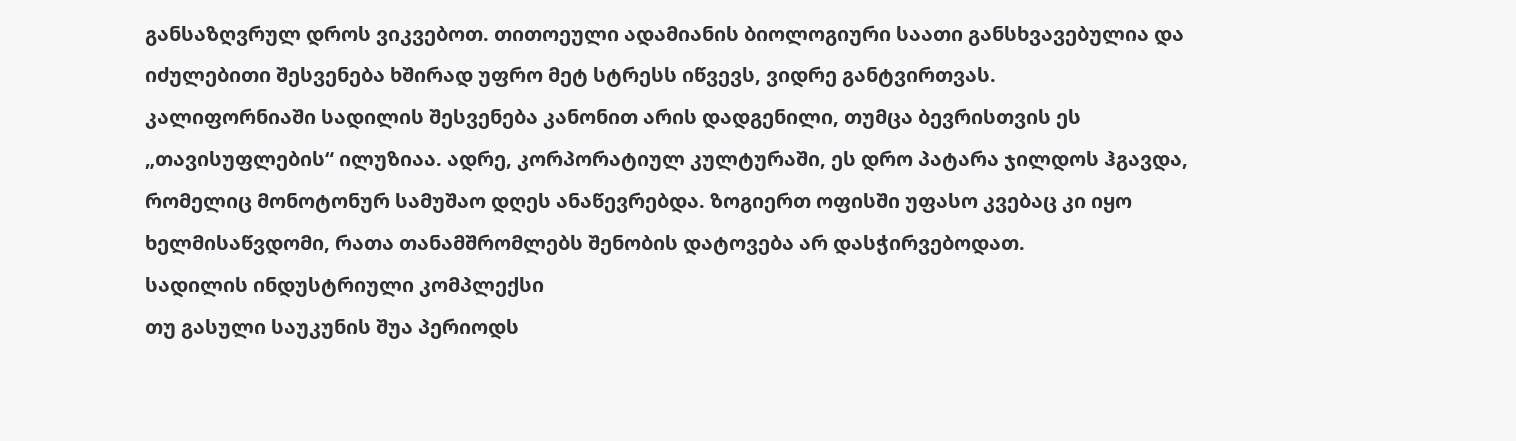განსაზღვრულ დროს ვიკვებოთ. თითოეული ადამიანის ბიოლოგიური საათი განსხვავებულია და იძულებითი შესვენება ხშირად უფრო მეტ სტრესს იწვევს, ვიდრე განტვირთვას.
კალიფორნიაში სადილის შესვენება კანონით არის დადგენილი, თუმცა ბევრისთვის ეს „თავისუფლების“ ილუზიაა. ადრე, კორპორატიულ კულტურაში, ეს დრო პატარა ჯილდოს ჰგავდა, რომელიც მონოტონურ სამუშაო დღეს ანაწევრებდა. ზოგიერთ ოფისში უფასო კვებაც კი იყო ხელმისაწვდომი, რათა თანამშრომლებს შენობის დატოვება არ დასჭირვებოდათ.
სადილის ინდუსტრიული კომპლექსი
თუ გასული საუკუნის შუა პერიოდს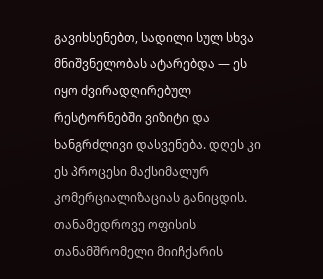გავიხსენებთ, სადილი სულ სხვა მნიშვნელობას ატარებდა — ეს იყო ძვირადღირებულ რესტორნებში ვიზიტი და ხანგრძლივი დასვენება. დღეს კი ეს პროცესი მაქსიმალურ კომერციალიზაციას განიცდის. თანამედროვე ოფისის თანამშრომელი მიიჩქარის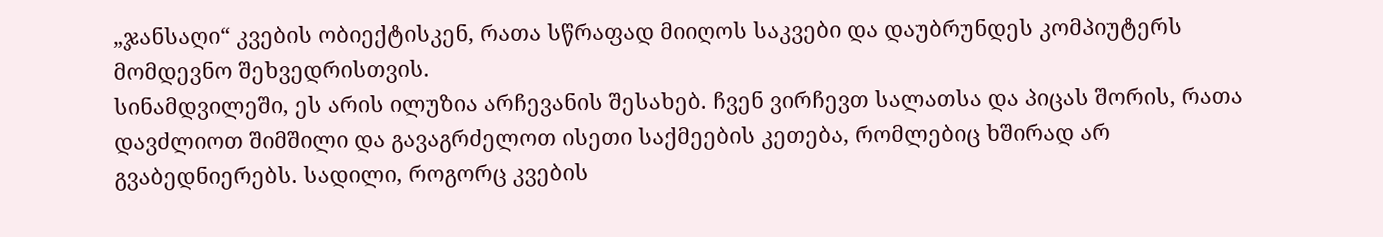„ჯანსაღი“ კვების ობიექტისკენ, რათა სწრაფად მიიღოს საკვები და დაუბრუნდეს კომპიუტერს მომდევნო შეხვედრისთვის.
სინამდვილეში, ეს არის ილუზია არჩევანის შესახებ. ჩვენ ვირჩევთ სალათსა და პიცას შორის, რათა დავძლიოთ შიმშილი და გავაგრძელოთ ისეთი საქმეების კეთება, რომლებიც ხშირად არ გვაბედნიერებს. სადილი, როგორც კვების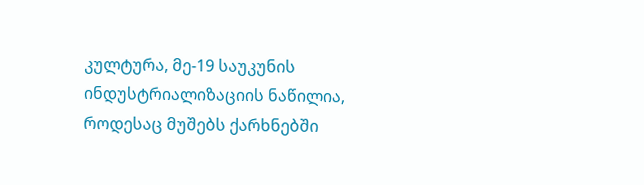კულტურა, მე-19 საუკუნის ინდუსტრიალიზაციის ნაწილია, როდესაც მუშებს ქარხნებში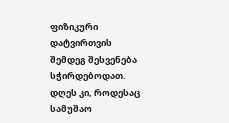ფიზიკური დატვირთვის შემდეგ შესვენება სჭირდებოდათ. დღეს კი, როდესაც სამუშაო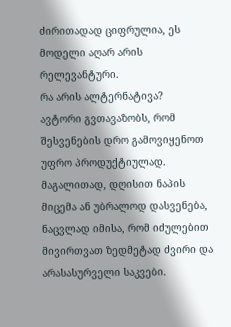ძირითადად ციფრულია, ეს მოდელი აღარ არის რელევანტური.
რა არის ალტერნატივა?
ავტორი გვთავაზობს, რომ შესვენების დრო გამოვიყენოთ უფრო პროდუქტიულად. მაგალითად, დღისით ნაპის მიცემა ან უბრალოდ დასვენება, ნაცვლად იმისა, რომ იძულებით მივირთვათ ზედმეტად ძვირი და არასასურველი საკვები.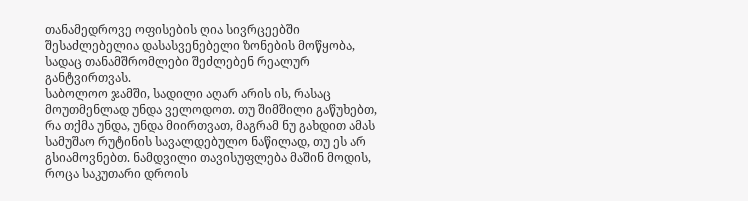თანამედროვე ოფისების ღია სივრცეებში შესაძლებელია დასასვენებელი ზონების მოწყობა, სადაც თანამშრომლები შეძლებენ რეალურ განტვირთვას.
საბოლოო ჯამში, სადილი აღარ არის ის, რასაც მოუთმენლად უნდა ველოდოთ. თუ შიმშილი გაწუხებთ, რა თქმა უნდა, უნდა მიირთვათ, მაგრამ ნუ გახდით ამას სამუშაო რუტინის სავალდებულო ნაწილად, თუ ეს არ გსიამოვნებთ. ნამდვილი თავისუფლება მაშინ მოდის, როცა საკუთარი დროის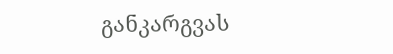განკარგვას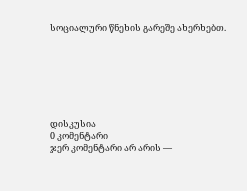სოციალური წნეხის გარეშე ახერხებთ.







დისკუსია
0 კომენტარი
ჯერ კომენტარი არ არის —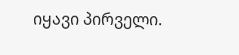იყავი პირველი.